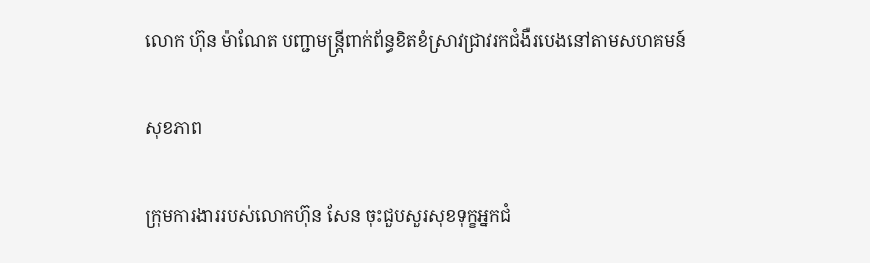លោក ហ៊ុន ម៉ាណែត បញ្ជាមន្រ្តីពាក់ព័ន្ធខិតខំស្រាវជ្រាវរកជំងឺរបេងនៅតាមសហគមន៍

សុខភាព

ក្រុមការងាររបស់លោកហ៊ុន សែន ចុះជួបសួរសុខទុក្ខអ្នកជំ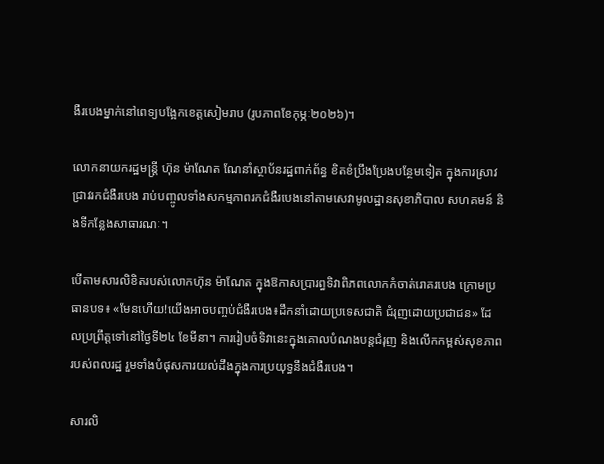ងឺរបេងម្នាក់នៅពេទ្យបង្អែកខេត្តសៀមរាប (រូបភាពខែកុម្ភៈ២០២៦)។

លោកនាយករដ្ឋមន្រ្តី ហ៊ុន ម៉ាណែត ណែនាំស្ថាប័នរដ្ឋពាក់ព័ន្ធ ខិតខំប្រឹងប្រែងបន្ថែមទៀត ក្នុងការស្រាវជ្រាវរកជំងឺរបេង រាប់បញ្ចូលទាំងសកម្មភាពរកជំងឺរបេងនៅតាមសេវាមូលដ្ឋានសុខាភិបាល សហគមន៍ និងទីកន្លែងសាធារណៈ។

បើតាមសារលិខិតរបស់លោកហ៊ុន ម៉ាណែត ក្នុងឱកាសប្រារព្ធទិវាពិភពលោកកំចាត់រោគរបេង ក្រោមប្រធានបទ៖ «មែនហើយ!យើងអាចបញ្ចប់ជំងឺរបេង៖ដឹកនាំដោយប្រទេសជាតិ ជំរុញដោយប្រជាជន» ដែលប្រព្រឹត្តទៅនៅថ្ងៃទី២៤ ខែមីនា។ ការរៀបចំទិវានេះក្នុងគោលបំណងបន្តជំរុញ និងលើកកម្ពស់សុខភាពរបស់ពលរដ្ឋ រួមទាំងបំផុសការយល់ដឹងក្នុងការប្រយុទ្ធនឹងជំងឺរបេង។

សារលិ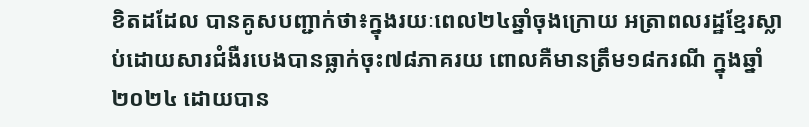ខិតដដែល បានគូសបញ្ជាក់ថា៖ក្នុងរយៈពេល២៤ឆ្នាំចុងក្រោយ អត្រាពលរដ្ឋខ្មែរស្លាប់ដោយសារជំងឺរបេងបានធ្លាក់ចុះ៧៨ភាគរយ ពោលគឺមានត្រឹម១៨ករណី ក្នុងឆ្នាំ២០២៤ ដោយបាន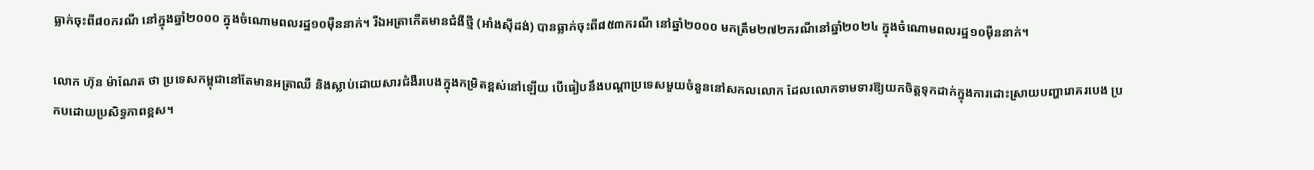ធ្លាក់ចុះពី៨០ករណី នៅក្នុងឆ្នាំ២០០០ ក្នុងចំណោមពលរដ្ឋ១០ម៉ឺននាក់។ រីឯអត្រាកើតមានជំងឺថ្មី (អាំងស៊ីដង់) បានធ្លាក់ចុះពី៨៥៣ករណី នៅឆ្នាំ២០០០ មកត្រឹម២៧២ករណីនៅឆ្នាំ២០២៤ ក្នុងចំណោមពលរដ្ឋ១០ម៉ឺននាក់។

លោក ហ៊ុន ម៉ាណែត ថា ប្រទេសកម្ពុជានៅតែមានអត្រាឈឺ និងស្លាប់ដោយសារជំងឺរបេងក្នុងកម្រិតខ្ពស់នៅឡើយ បើធៀបនឹងបណ្ដាប្រទេសមួយចំនួននៅសកលលោក ដែលលោកទាមទារឱ្យយកចិត្តទុកដាក់ក្នុងការដោះស្រាយបញ្ហារោគរបេង ប្រកបដោយប្រសិទ្ធភាពខ្ពស។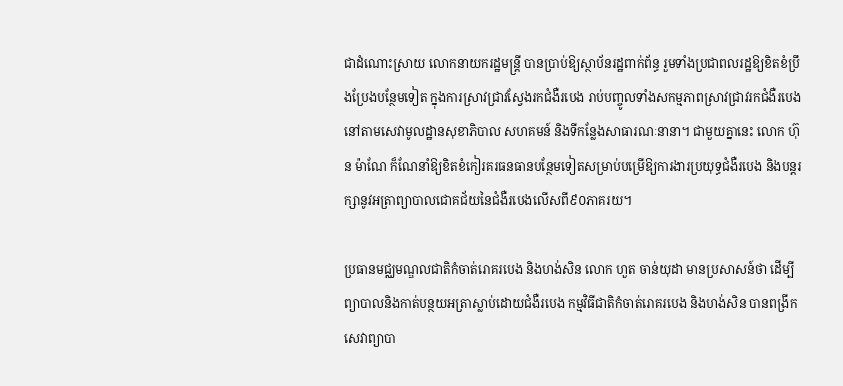ជាដំណោះស្រាយ លោកនាយករដ្ឋមន្រ្តី បានប្រាប់ឱ្យស្ថាប័នរដ្ឋពាក់ព័ន្ធ រួមទាំងប្រជាពលរដ្ឋឱ្យខិតខំប្រឹងប្រែងបន្ថែមទៀត ក្នុងការស្រាវជ្រាវស្វែងរកជំងឺរបេង រាប់បញ្ចូលទាំងសកម្មភាពស្រាវជ្រាវរកជំងឺរបេងនៅតាមសេវាមូលដ្ឋានសុខាភិបាល សហគមន៍ និងទីកន្លែងសាធារណៈនានា។ ជាមួយគ្នានេះ លោក ហ៊ុន ម៉ាណែ ក៏ណែនាំឱ្យខិតខំកៀរគរធនធានបន្ថែមទៀតសម្រាប់បម្រើឱ្យការងារប្រយុទ្ធជំងឺរបេង និងបន្តរក្សានូវអត្រាព្យាបាលជោគជ័យនៃជំងឺរបេងលើសពី៩០ភាគរយ។

ប្រធានមជ្ឈមណ្ឌលជាតិកំចាត់រោគរបេង និងហង់សិន លោក ហួត ចាន់យុដា មានប្រសាសន៍ថា ដើម្បីព្យាបាលនិងកាត់បន្ថយអត្រាស្លាប់ដោយជំងឺរបេង កម្មវិធីជាតិកំចាត់រោគរបេង និងហង់សិន បានពង្រីកសេវាព្យាបា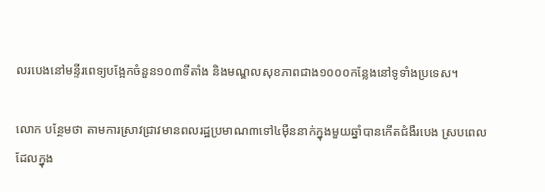លរបេងនៅមន្ទីរពេទ្យបង្អែកចំនួន១០៣ទីតាំង និងមណ្ឌលសុខភាពជាង១០០០កន្លែងនៅទូទាំងប្រទេស។

លោក បន្ថែមថា តាមការស្រាវជ្រាវមានពលរដ្ឋប្រមាណ៣ទៅ៤ម៉ឺននាក់ក្នុងមួយឆ្នាំបានកើតជំងឺរបេង ស្របពេលដែលក្នុង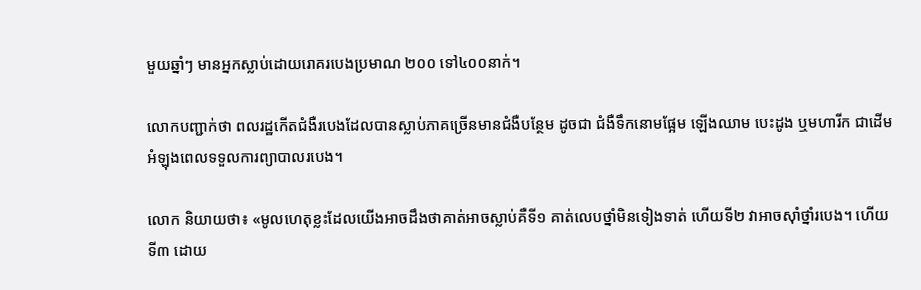មួយឆ្នាំៗ មានអ្នកស្លាប់ដោយរោគរបេងប្រមាណ ២០០ ទៅ៤០០នាក់។

លោកបញ្ជាក់ថា ពលរដ្ឋកើតជំងឺរបេងដែលបានស្លាប់ភាគច្រើនមានជំងឺបន្ថែម ដូចជា ជំងឺទឹកនោមផ្អែម ឡើងឈាម បេះដូង ឬមហារីក ជាដើម អំឡុងពេលទទួលការព្យាបាលរបេង។

លោក និយាយថា៖ «មូលហេតុខ្លះដែលយើងអាចដឹងថាគាត់អាចស្លាប់គឺទី១ គាត់លេបថ្នាំមិនទៀងទាត់ ហើយទី២ វាអាចស៊ាំថ្នាំរបេង។ ហើយទី៣ ដោយ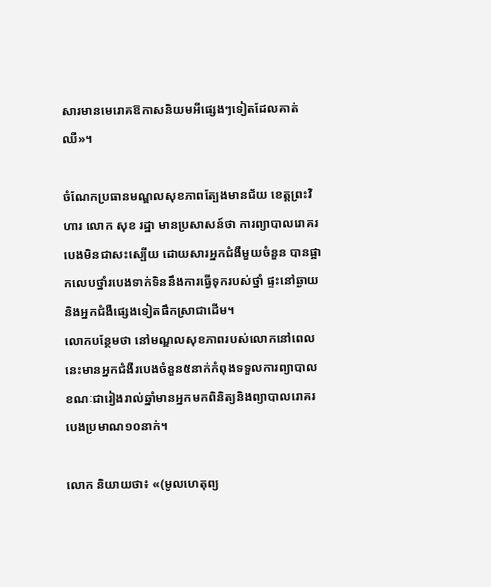សារមានមេរោគឱកាសនិយមអីផ្សេងៗទៀតដែលគាត់ឈឺ»។

ចំណែកប្រធានមណ្ឌលសុខភាពត្បែងមានជ័យ ខេត្តព្រះវិហារ លោក សុខ រដ្ឋា មានប្រសាសន៍ថា ការព្យាបាលរោគរបេងមិនជាសះស្បើយ ដោយសារអ្នកជំងឺមួយចំនួន បានផ្អាកលេបថ្នាំរបេងទាក់ទិននឹងការធ្វើទុករបស់ថ្នាំ ផ្ទះនៅឆ្ងាយ និងអ្នកជំងឺផ្សេងទៀតផឹកស្រាជាដើម។
លោកបន្ថែមថា នៅមណ្ឌលសុខភាពរបស់លោកនៅពេលនេះមានអ្នកជំងឺរបេងចំនួន៥នាក់កំពុងទទួលការព្យាបាល ខណៈជារៀងរាល់ឆ្នាំមានអ្នកមកពិនិត្យនិងព្យាបាលរោគរបេងប្រមាណ១០នាក់។

លោក និយាយថា៖ «(មូលហេតុព្យ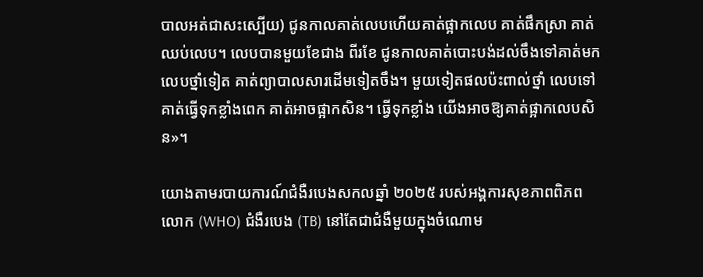បាលអត់ជាសះស្បើយ) ជូនកាលគាត់លេបហើយគាត់ផ្អាកលេប គាត់ផឹកស្រា គាត់ឈប់លេប។ លេបបានមួយខែជាង ពីរខែ ជូនកាលគាត់បោះបង់ដល់ចឹងទៅគាត់មកលេបថ្នាំទៀត គាត់ព្យាបាលសារដើមទៀតចឹង។ មួយទៀតផលប៉ះពាល់ថ្នាំ លេបទៅគាត់ធ្វើទុកខ្លាំងពេក គាត់អាចផ្អាកសិន។ ធ្វើទុកខ្លាំង យើងអាចឱ្យគាត់ផ្អាកលេបសិន»។

យោងតាមរបាយការណ៍ជំងឺរបេងសកលឆ្នាំ ២០២៥ របស់អង្គការសុខភាពពិភពលោក (WHO) ជំងឺរបេង (TB) នៅតែជាជំងឺមួយក្នុងចំណោម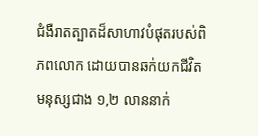ជំងឺរាតត្បាតដ៏សាហាវបំផុតរបស់ពិភពលោក ដោយបានឆក់យកជីវិតមនុស្សជាង ១,២ លាននាក់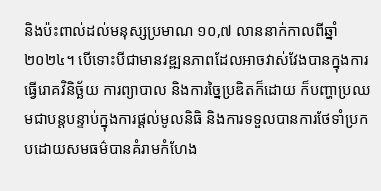និងប៉ះពាល់ដល់មនុស្សប្រមាណ ១០,៧ លាននាក់កាលពីឆ្នាំ២០២៤។ បើទោះបីជាមានវឌ្ឍនភាពដែលអាចវាស់វែងបានក្នុងការធ្វើរោគវិនិច្ឆ័យ ការព្យាបាល និងការច្នៃប្រឌិតក៏ដោយ ក៏បញ្ហាប្រឈមជាបន្តបន្ទាប់ក្នុងការផ្តល់មូលនិធិ និងការទទួលបានការថែទាំប្រកបដោយសមធម៌បានគំរាមកំហែង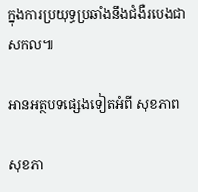ក្នុងការប្រយុទ្ធប្រឆាំងនឹងជំងឺរបេងជាសកល៕

អានអត្ថបទផ្សេងទៀតអំពី សុខភាព

សុខភា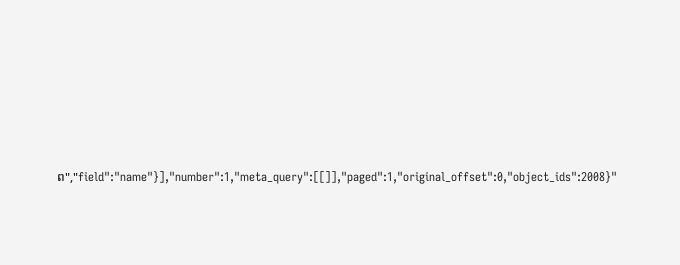ព","field":"name"}],"number":1,"meta_query":[[]],"paged":1,"original_offset":0,"object_ids":2008}"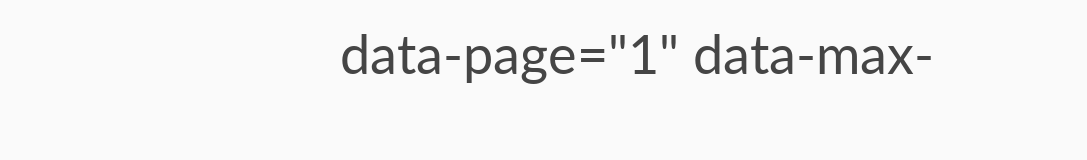data-page="1" data-max-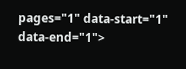pages="1" data-start="1" data-end="1">